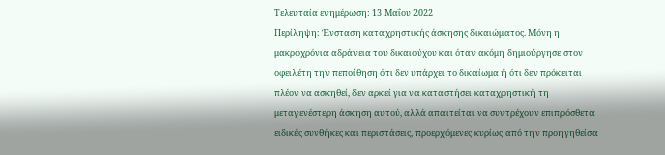Τελευταία ενημέρωση: 13 Μαΐου 2022
Περίληψη: Ένσταση καταχρηστικής άσκησης δικαιώματος. Μόνη η μακροχρόνια αδράνεια του δικαιούχου και όταν ακόμη δημιούργησε στον οφειλέτη την πεποίθηση ότι δεν υπάρχει το δικαίωμα ή ότι δεν πρόκειται πλέον να ασκηθεί, δεν αρκεί για να καταστήσει καταχρηστική τη μεταγενέστερη άσκηση αυτού, αλλά απαιτείται να συντρέχουν επιπρόσθετα ειδικές συνθήκες και περιστάσεις, προερχόμενες κυρίως από την προηγηθείσα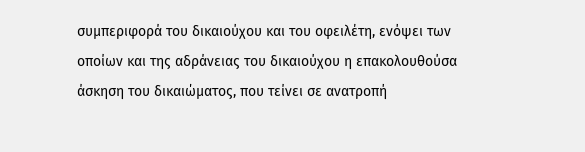συμπεριφορά του δικαιούχου και του οφειλέτη, ενόψει των οποίων και της αδράνειας του δικαιούχου η επακολουθούσα άσκηση του δικαιώματος, που τείνει σε ανατροπή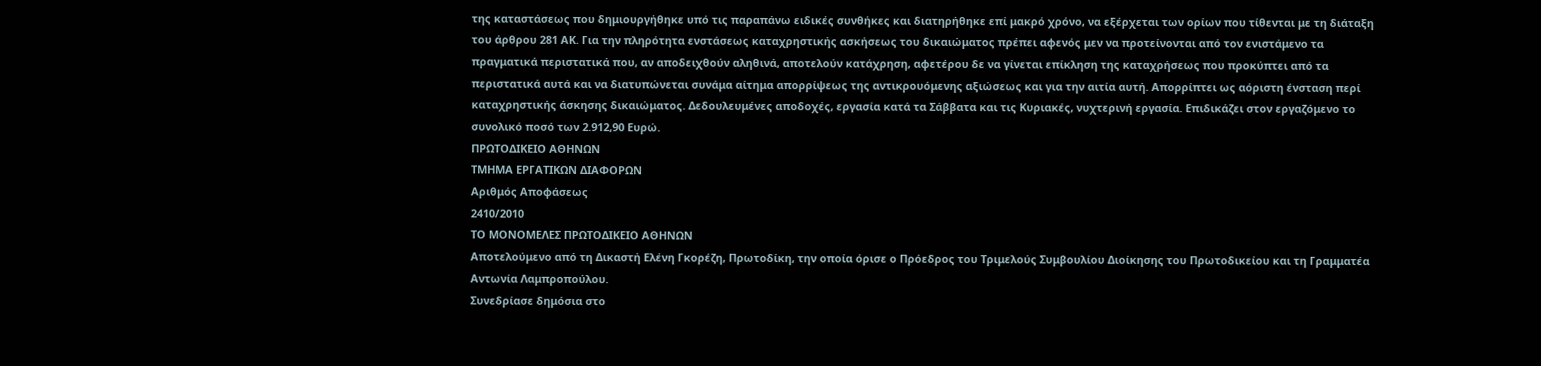της καταστάσεως που δημιουργήθηκε υπό τις παραπάνω ειδικές συνθήκες και διατηρήθηκε επί μακρό χρόνο, να εξέρχεται των ορίων που τίθενται με τη διάταξη του άρθρου 281 ΑΚ. Για την πληρότητα ενστάσεως καταχρηστικής ασκήσεως του δικαιώματος πρέπει αφενός μεν να προτείνονται από τον ενιστάμενο τα πραγματικά περιστατικά που, αν αποδειχθούν αληθινά, αποτελούν κατάχρηση, αφετέρου δε να γίνεται επίκληση της καταχρήσεως που προκύπτει από τα περιστατικά αυτά και να διατυπώνεται συνάμα αίτημα απορρίψεως της αντικρουόμενης αξιώσεως και για την αιτία αυτή. Απορρίπτει ως αόριστη ένσταση περί καταχρηστικής άσκησης δικαιώματος. Δεδουλευμένες αποδοχές, εργασία κατά τα Σάββατα και τις Κυριακές, νυχτερινή εργασία. Επιδικάζει στον εργαζόμενο το συνολικό ποσό των 2.912,90 Ευρώ.
ΠΡΩΤΟΔΙΚΕΙΟ ΑΘΗΝΩΝ
ΤΜΗΜΑ ΕΡΓΑΤΙΚΩΝ ΔΙΑΦΟΡΩΝ
Αριθμός Αποφάσεως
2410/2010
ΤΟ ΜΟΝΟΜΕΛΕΣ ΠΡΩΤΟΔΙΚΕΙΟ ΑΘΗΝΩΝ
Αποτελούμενο από τη Δικαστή Ελένη Γκορέζη, Πρωτοδίκη, την οποία όρισε ο Πρόεδρος του Τριμελούς Συμβουλίου Διοίκησης του Πρωτοδικείου και τη Γραμματέα Αντωνία Λαμπροπούλου.
Συνεδρίασε δημόσια στο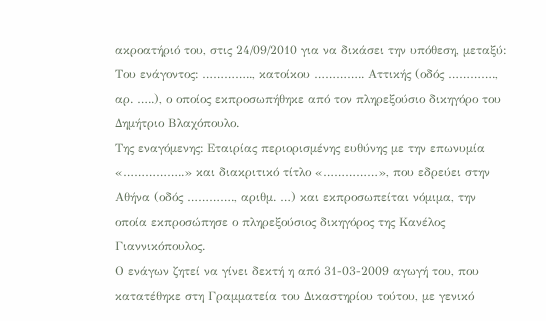ακροατήριό του, στις 24/09/2010 για να δικάσει την υπόθεση, μεταξύ:
Του ενάγοντος: ………….., κατοίκου ………….. Αττικής (οδός …………., αρ. …..), ο οποίος εκπροσωπήθηκε από τον πληρεξούσιο δικηγόρο του Δημήτριο Βλαχόπουλο.
Της εναγόμενης: Εταιρίας περιορισμένης ευθύνης με την επωνυμία «……………..» και διακριτικό τίτλο «……………», που εδρεύει στην Αθήνα (οδός …………., αριθμ. …) και εκπροσωπείται νόμιμα, την οποία εκπροσώπησε ο πληρεξούσιος δικηγόρος της Κανέλος Γιαννικόπουλος.
Ο ενάγων ζητεί να γίνει δεκτή η από 31-03-2009 αγωγή του, που κατατέθηκε στη Γραμματεία του Δικαστηρίου τούτου, με γενικό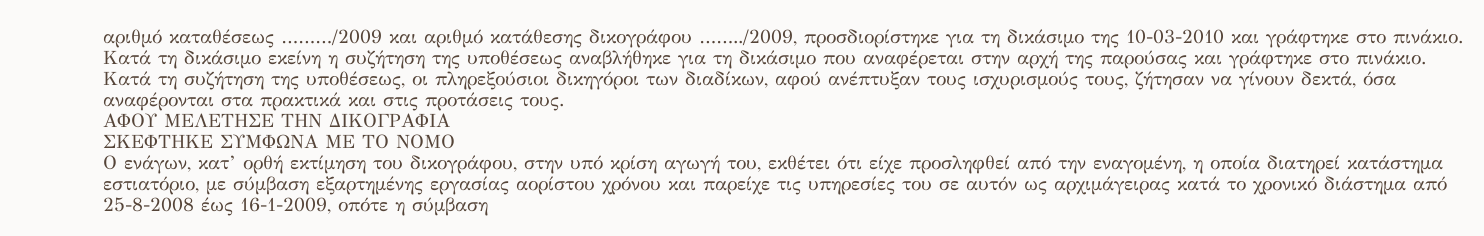αριθμό καταθέσεως ………/2009 και αριθμό κατάθεσης δικογράφου ……../2009, προσδιορίστηκε για τη δικάσιμο της 10-03-2010 και γράφτηκε στο πινάκιο. Κατά τη δικάσιμο εκείνη η συζήτηση της υποθέσεως αναβλήθηκε για τη δικάσιμο που αναφέρεται στην αρχή της παρούσας και γράφτηκε στο πινάκιο.
Κατά τη συζήτηση της υποθέσεως, οι πληρεξούσιοι δικηγόροι των διαδίκων, αφού ανέπτυξαν τους ισχυρισμούς τους, ζήτησαν να γίνουν δεκτά, όσα αναφέρονται στα πρακτικά και στις προτάσεις τους.
ΑΦΟΥ ΜΕΛΕΤΗΣΕ ΤΗΝ ΔΙΚΟΓΡΑΦΙΑ
ΣΚΕΦΤΗΚΕ ΣΥΜΦΩΝΑ ΜΕ ΤΟ ΝΟΜΟ
Ο ενάγων, κατ’ ορθή εκτίμηση του δικογράφου, στην υπό κρίση αγωγή του, εκθέτει ότι είχε προσληφθεί από την εναγομένη, η οποία διατηρεί κατάστημα εστιατόριο, με σύμβαση εξαρτημένης εργασίας αορίστου χρόνου και παρείχε τις υπηρεσίες του σε αυτόν ως αρχιμάγειρας κατά το χρονικό διάστημα από 25-8-2008 έως 16-1-2009, οπότε η σύμβαση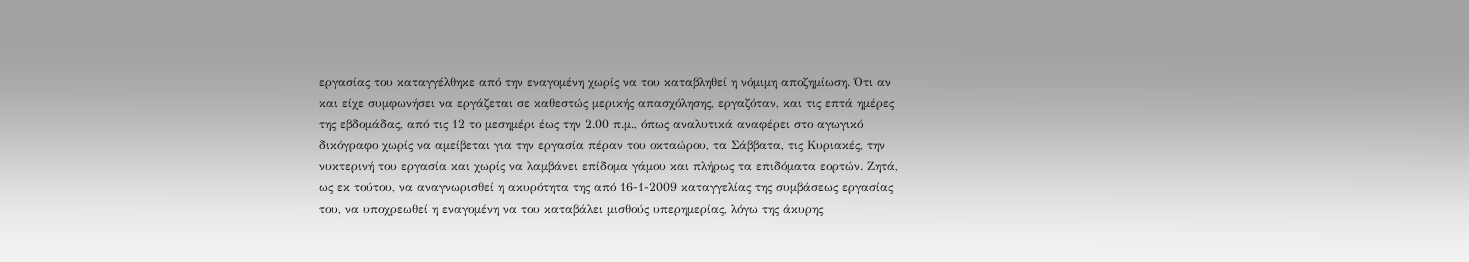εργασίας του καταγγέλθηκε από την εναγομένη χωρίς να του καταβληθεί η νόμιμη αποζημίωση. Ότι αν και είχε συμφωνήσει να εργάζεται σε καθεστώς μερικής απασχόλησης, εργαζόταν, και τις επτά ημέρες της εβδομάδας, από τις 12 το μεσημέρι έως την 2.00 π.μ., όπως αναλυτικά αναφέρει στο αγωγικό δικόγραφο χωρίς να αμείβεται για την εργασία πέραν του οκταώρου, τα Σάββατα, τις Κυριακές, την νυκτερινή του εργασία και χωρίς να λαμβάνει επίδομα γάμου και πλήρως τα επιδόματα εορτών. Ζητά, ως εκ τούτου, να αναγνωρισθεί η ακυρότητα της από 16-1-2009 καταγγελίας της συμβάσεως εργασίας του, να υποχρεωθεί η εναγομένη να του καταβάλει μισθούς υπερημερίας, λόγω της άκυρης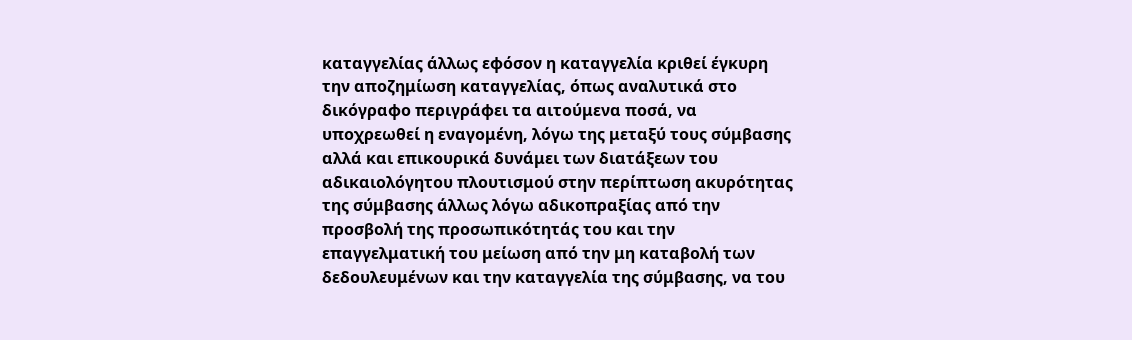καταγγελίας άλλως εφόσον η καταγγελία κριθεί έγκυρη την αποζημίωση καταγγελίας, όπως αναλυτικά στο δικόγραφο περιγράφει τα αιτούμενα ποσά, να υποχρεωθεί η εναγομένη, λόγω της μεταξύ τους σύμβασης αλλά και επικουρικά δυνάμει των διατάξεων του αδικαιολόγητου πλουτισμού στην περίπτωση ακυρότητας της σύμβασης άλλως λόγω αδικοπραξίας από την προσβολή της προσωπικότητάς του και την επαγγελματική του μείωση από την μη καταβολή των δεδουλευμένων και την καταγγελία της σύμβασης, να του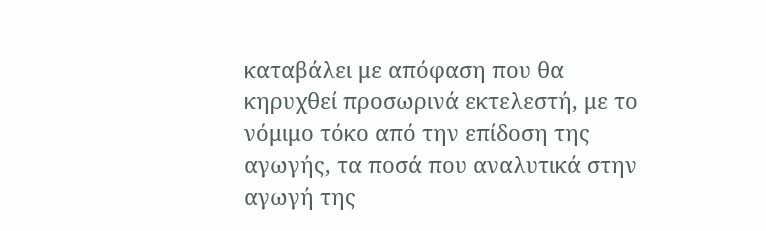καταβάλει με απόφαση που θα κηρυχθεί προσωρινά εκτελεστή, με το νόμιμο τόκο από την επίδοση της αγωγής, τα ποσά που αναλυτικά στην αγωγή της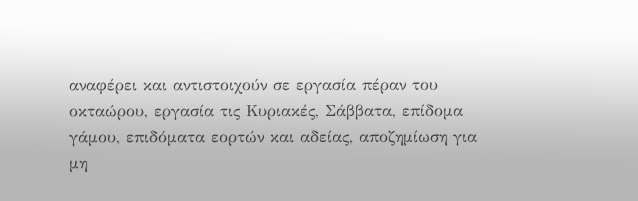αναφέρει και αντιστοιχούν σε εργασία πέραν του οκταώρου, εργασία τις Κυριακές, Σάββατα, επίδομα γάμου, επιδόματα εορτών και αδείας, αποζημίωση για μη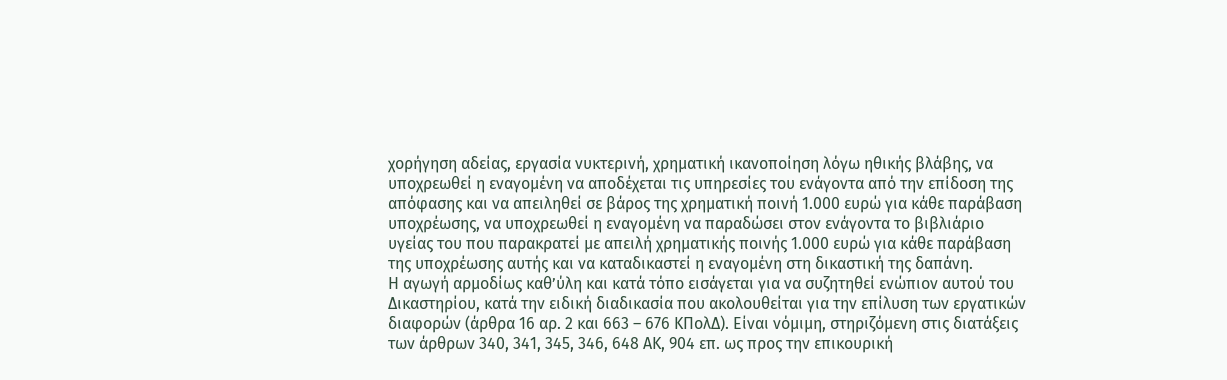χορήγηση αδείας, εργασία νυκτερινή, χρηματική ικανοποίηση λόγω ηθικής βλάβης, να υποχρεωθεί η εναγομένη να αποδέχεται τις υπηρεσίες του ενάγοντα από την επίδοση της απόφασης και να απειληθεί σε βάρος της χρηματική ποινή 1.000 ευρώ για κάθε παράβαση υποχρέωσης, να υποχρεωθεί η εναγομένη να παραδώσει στον ενάγοντα το βιβλιάριο υγείας του που παρακρατεί με απειλή χρηματικής ποινής 1.000 ευρώ για κάθε παράβαση της υποχρέωσης αυτής και να καταδικαστεί η εναγομένη στη δικαστική της δαπάνη.
Η αγωγή αρμοδίως καθ’ύλη και κατά τόπο εισάγεται για να συζητηθεί ενώπιον αυτού του Δικαστηρίου, κατά την ειδική διαδικασία που ακολουθείται για την επίλυση των εργατικών διαφορών (άρθρα 16 αρ. 2 και 663 – 676 ΚΠολΔ). Είναι νόμιμη, στηριζόμενη στις διατάξεις των άρθρων 340, 341, 345, 346, 648 ΑΚ, 904 επ. ως προς την επικουρική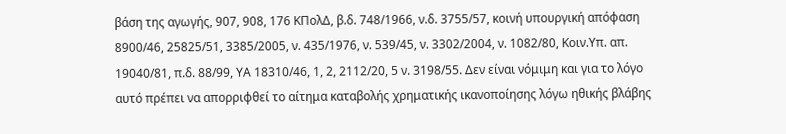βάση της αγωγής, 907, 908, 176 ΚΠολΔ, β.δ. 748/1966, ν.δ. 3755/57, κοινή υπουργική απόφαση 8900/46, 25825/51, 3385/2005, ν. 435/1976, ν. 539/45, ν. 3302/2004, ν. 1082/80, Κοιν.Υπ. απ. 19040/81, π.δ. 88/99, ΥΑ 18310/46, 1, 2, 2112/20, 5 ν. 3198/55. Δεν είναι νόμιμη και για το λόγο αυτό πρέπει να απορριφθεί το αίτημα καταβολής χρηματικής ικανοποίησης λόγω ηθικής βλάβης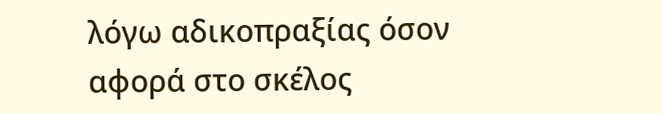λόγω αδικοπραξίας όσον αφορά στο σκέλος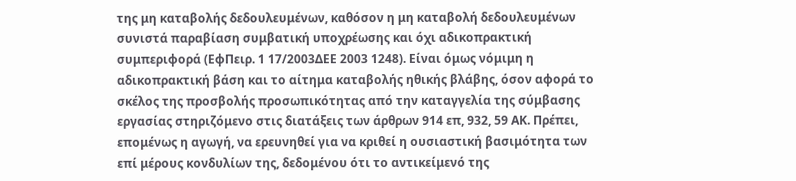της μη καταβολής δεδουλευμένων, καθόσον η μη καταβολή δεδουλευμένων συνιστά παραβίαση συμβατική υποχρέωσης και όχι αδικοπρακτική συμπεριφορά (ΕφΠειρ. 1 17/2003ΔΕΕ 2003 1248). Είναι όμως νόμιμη η αδικοπρακτική βάση και το αίτημα καταβολής ηθικής βλάβης, όσον αφορά το σκέλος της προσβολής προσωπικότητας από την καταγγελία της σύμβασης εργασίας στηριζόμενο στις διατάξεις των άρθρων 914 επ, 932, 59 ΑΚ. Πρέπει, επομένως η αγωγή, να ερευνηθεί για να κριθεί η ουσιαστική βασιμότητα των επί μέρους κονδυλίων της, δεδομένου ότι το αντικείμενό της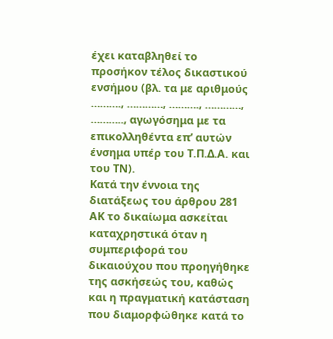έχει καταβληθεί το προσήκον τέλος δικαστικού ενσήμου (βλ. τα με αριθμούς ………., …………, ………., …………, ……….., αγωγόσημα με τα επικολληθέντα επ’ αυτών ένσημα υπέρ του Τ.Π.Δ.Α. και του ΤΝ).
Κατά την έννοια της διατάξεως του άρθρου 281 ΑΚ το δικαίωμα ασκείται καταχρηστικά όταν η συμπεριφορά του δικαιούχου που προηγήθηκε της ασκήσεώς του, καθώς και η πραγματική κατάσταση που διαμορφώθηκε κατά το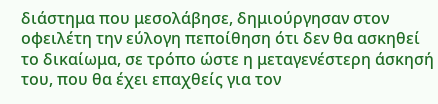διάστημα που μεσολάβησε, δημιούργησαν στον οφειλέτη την εύλογη πεποίθηση ότι δεν θα ασκηθεί το δικαίωμα, σε τρόπο ώστε η μεταγενέστερη άσκησή του, που θα έχει επαχθείς για τον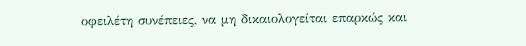οφειλέτη συνέπειες, να μη δικαιολογείται επαρκώς και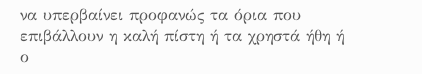να υπερβαίνει προφανώς τα όρια που επιβάλλουν η καλή πίστη ή τα χρηστά ήθη ή ο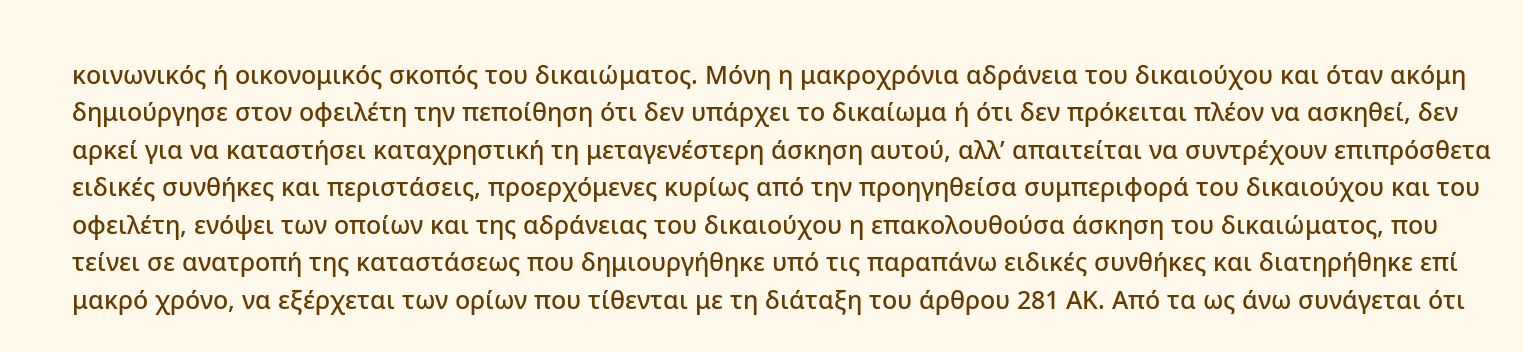κοινωνικός ή οικονομικός σκοπός του δικαιώματος. Μόνη η μακροχρόνια αδράνεια του δικαιούχου και όταν ακόμη δημιούργησε στον οφειλέτη την πεποίθηση ότι δεν υπάρχει το δικαίωμα ή ότι δεν πρόκειται πλέον να ασκηθεί, δεν αρκεί για να καταστήσει καταχρηστική τη μεταγενέστερη άσκηση αυτού, αλλ’ απαιτείται να συντρέχουν επιπρόσθετα ειδικές συνθήκες και περιστάσεις, προερχόμενες κυρίως από την προηγηθείσα συμπεριφορά του δικαιούχου και του οφειλέτη, ενόψει των οποίων και της αδράνειας του δικαιούχου η επακολουθούσα άσκηση του δικαιώματος, που τείνει σε ανατροπή της καταστάσεως που δημιουργήθηκε υπό τις παραπάνω ειδικές συνθήκες και διατηρήθηκε επί μακρό χρόνο, να εξέρχεται των ορίων που τίθενται με τη διάταξη του άρθρου 281 ΑΚ. Από τα ως άνω συνάγεται ότι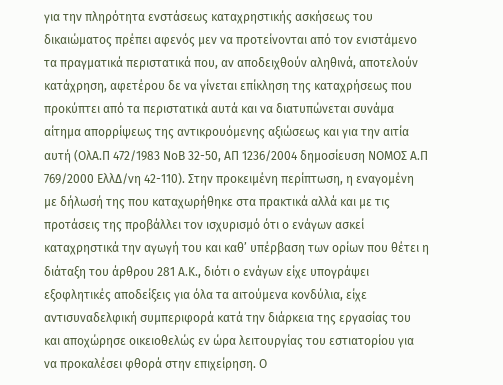για την πληρότητα ενστάσεως καταχρηστικής ασκήσεως του δικαιώματος πρέπει αφενός μεν να προτείνονται από τον ενιστάμενο τα πραγματικά περιστατικά που, αν αποδειχθούν αληθινά, αποτελούν κατάχρηση, αφετέρου δε να γίνεται επίκληση της καταχρήσεως που προκύπτει από τα περιστατικά αυτά και να διατυπώνεται συνάμα αίτημα απορρίψεως της αντικρουόμενης αξιώσεως και για την αιτία αυτή (ΟλΑ.Π 472/1983 ΝοΒ 32-50, ΑΠ 1236/2004 δημοσίευση ΝΟΜΟΣ Α.Π 769/2000 ΕλλΔ/νη 42-110). Στην προκειμένη περίπτωση, η εναγομένη με δήλωσή της που καταχωρήθηκε στα πρακτικά αλλά και με τις προτάσεις της προβάλλει τον ισχυρισμό ότι ο ενάγων ασκεί καταχρηστικά την αγωγή του και καθ’ υπέρβαση των ορίων που θέτει η διάταξη του άρθρου 281 Α.Κ., διότι ο ενάγων είχε υπογράψει εξοφλητικές αποδείξεις για όλα τα αιτούμενα κονδύλια, είχε αντισυναδελφική συμπεριφορά κατά την διάρκεια της εργασίας του και αποχώρησε οικειοθελώς εν ώρα λειτουργίας του εστιατορίου για να προκαλέσει φθορά στην επιχείρηση. Ο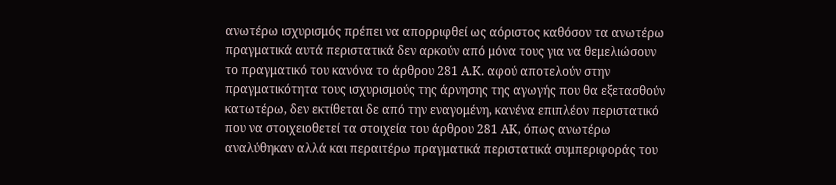ανωτέρω ισχυρισμός πρέπει να απορριφθεί ως αόριστος καθόσον τα ανωτέρω πραγματικά αυτά περιστατικά δεν αρκούν από μόνα τους για να θεμελιώσουν το πραγματικό του κανόνα το άρθρου 281 Α.Κ. αφού αποτελούν στην πραγματικότητα τους ισχυρισμούς της άρνησης της αγωγής που θα εξετασθούν κατωτέρω, δεν εκτίθεται δε από την εναγομένη, κανένα επιπλέον περιστατικό που να στοιχειοθετεί τα στοιχεία του άρθρου 281 ΑΚ, όπως ανωτέρω αναλύθηκαν αλλά και περαιτέρω πραγματικά περιστατικά συμπεριφοράς του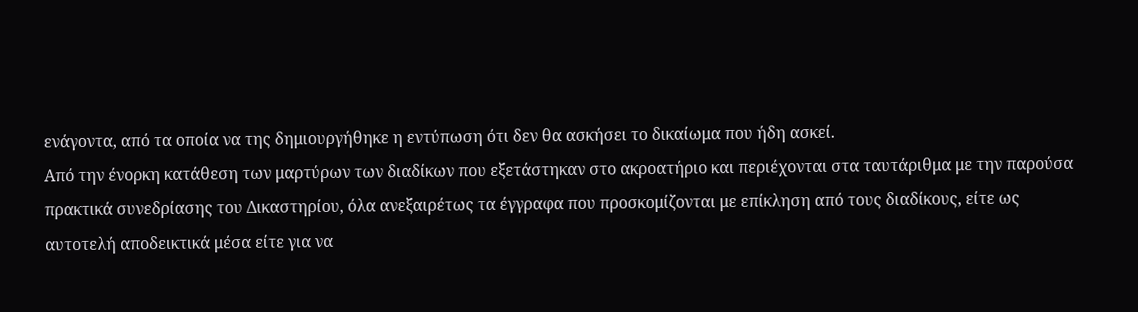ενάγοντα, από τα οποία να της δημιουργήθηκε η εντύπωση ότι δεν θα ασκήσει το δικαίωμα που ήδη ασκεί.
Από την ένορκη κατάθεση των μαρτύρων των διαδίκων που εξετάστηκαν στο ακροατήριο και περιέχονται στα ταυτάριθμα με την παρούσα πρακτικά συνεδρίασης του Δικαστηρίου, όλα ανεξαιρέτως τα έγγραφα που προσκομίζονται με επίκληση από τους διαδίκους, είτε ως αυτοτελή αποδεικτικά μέσα είτε για να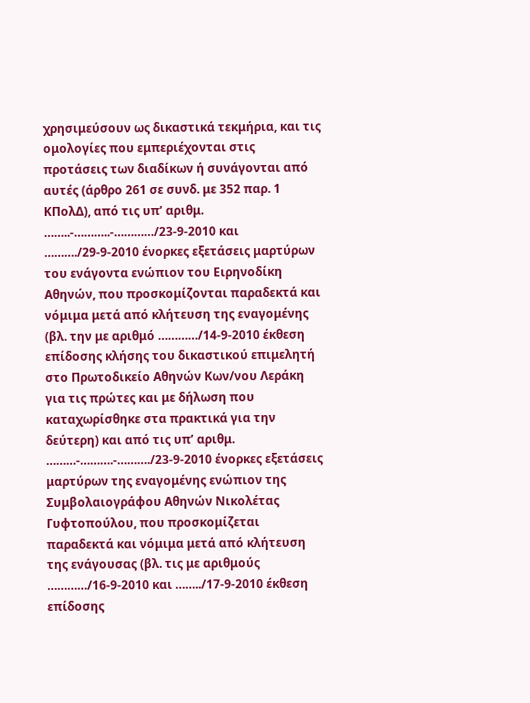χρησιμεύσουν ως δικαστικά τεκμήρια, και τις ομολογίες που εμπεριέχονται στις προτάσεις των διαδίκων ή συνάγονται από αυτές (άρθρο 261 σε συνδ. με 352 παρ. 1 ΚΠολΔ), από τις υπ’ αριθμ. ……..-………..-…………/23-9-2010 και ………./29-9-2010 ένορκες εξετάσεις μαρτύρων του ενάγοντα ενώπιον του Ειρηνοδίκη Αθηνών, που προσκομίζονται παραδεκτά και νόμιμα μετά από κλήτευση της εναγομένης (βλ. την με αριθμό …………/14-9-2010 έκθεση επίδοσης κλήσης του δικαστικού επιμελητή στο Πρωτοδικείο Αθηνών Κων/νου Λεράκη για τις πρώτες και με δήλωση που καταχωρίσθηκε στα πρακτικά για την δεύτερη) και από τις υπ’ αριθμ. ………-……….-………./23-9-2010 ένορκες εξετάσεις μαρτύρων της εναγομένης ενώπιον της Συμβολαιογράφου Αθηνών Νικολέτας Γυφτοπούλου, που προσκομίζεται παραδεκτά και νόμιμα μετά από κλήτευση της ενάγουσας (βλ. τις με αριθμούς …………/16-9-2010 και ……../17-9-2010 έκθεση επίδοσης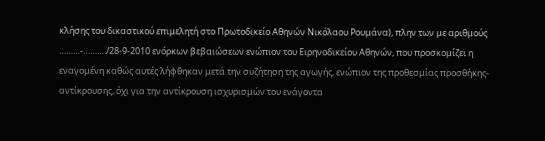κλήσης του δικαστικού επιμελητή στο Πρωτοδικείο Αθηνών Νικόλαου Ρουμάνα), πλην των με αριθμούς ………-………./28-9-2010 ενόρκων βεβαιώσεων ενώπιον του Ειρηνοδικείου Αθηνών, που προσκομίζει η εναγομένη καθώς αυτές λήφθηκαν μετά την συζήτηση της αγωγής, ενώπιον της προθεσμίας προσθήκης- αντίκρουσης, όχι για την αντίκρουση ισχυρισμών του ενάγοντα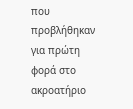που προβλήθηκαν για πρώτη φορά στο ακροατήριο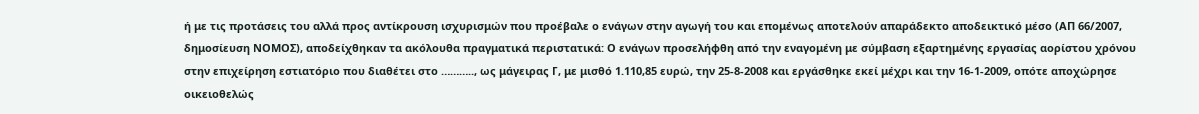ή με τις προτάσεις του αλλά προς αντίκρουση ισχυρισμών που προέβαλε ο ενάγων στην αγωγή του και επομένως αποτελούν απαράδεκτο αποδεικτικό μέσο (ΑΠ 66/2007, δημοσίευση ΝΟΜΟΣ), αποδείχθηκαν τα ακόλουθα πραγματικά περιστατικά: Ο ενάγων προσελήφθη από την εναγομένη με σύμβαση εξαρτημένης εργασίας αορίστου χρόνου στην επιχείρηση εστιατόριο που διαθέτει στο ……….., ως μάγειρας Γ, με μισθό 1.110,85 ευρώ, την 25-8-2008 και εργάσθηκε εκεί μέχρι και την 16-1-2009, οπότε αποχώρησε οικειοθελώς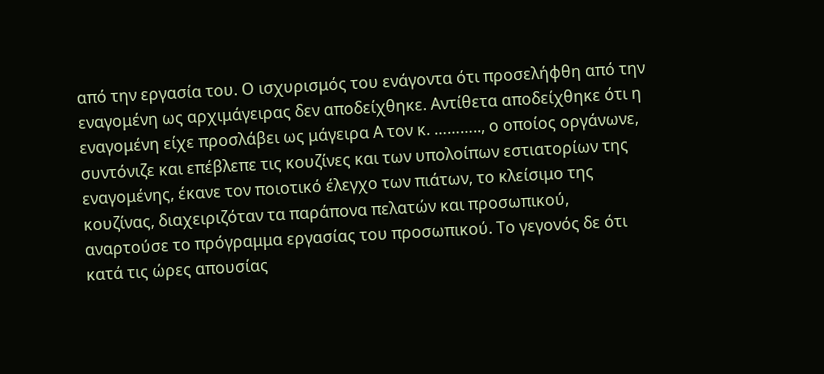από την εργασία του. Ο ισχυρισμός του ενάγοντα ότι προσελήφθη από την εναγομένη ως αρχιμάγειρας δεν αποδείχθηκε. Αντίθετα αποδείχθηκε ότι η εναγομένη είχε προσλάβει ως μάγειρα Α τον κ. ……….., ο οποίος οργάνωνε, συντόνιζε και επέβλεπε τις κουζίνες και των υπολοίπων εστιατορίων της εναγομένης, έκανε τον ποιοτικό έλεγχο των πιάτων, το κλείσιμο της κουζίνας, διαχειριζόταν τα παράπονα πελατών και προσωπικού, αναρτούσε το πρόγραμμα εργασίας του προσωπικού. Το γεγονός δε ότι κατά τις ώρες απουσίας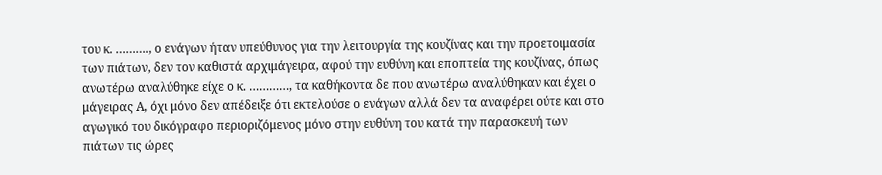του κ. ………., ο ενάγων ήταν υπεύθυνος για την λειτουργία της κουζίνας και την προετοιμασία των πιάτων, δεν τον καθιστά αρχιμάγειρα, αφού την ευθύνη και εποπτεία της κουζίνας, όπως ανωτέρω αναλύθηκε είχε ο κ. …………, τα καθήκοντα δε που ανωτέρω αναλύθηκαν και έχει ο μάγειρας Α, όχι μόνο δεν απέδειξε ότι εκτελούσε ο ενάγων αλλά δεν τα αναφέρει ούτε και στο αγωγικό του δικόγραφο περιοριζόμενος μόνο στην ευθύνη του κατά την παρασκευή των πιάτων τις ώρες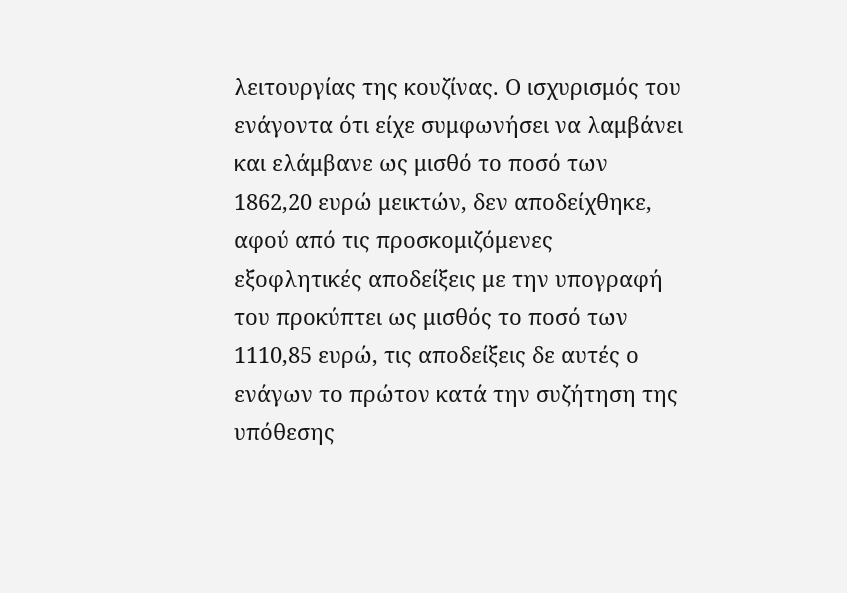λειτουργίας της κουζίνας. Ο ισχυρισμός του ενάγοντα ότι είχε συμφωνήσει να λαμβάνει και ελάμβανε ως μισθό το ποσό των 1862,20 ευρώ μεικτών, δεν αποδείχθηκε, αφού από τις προσκομιζόμενες εξοφλητικές αποδείξεις με την υπογραφή του προκύπτει ως μισθός το ποσό των 1110,85 ευρώ, τις αποδείξεις δε αυτές ο ενάγων το πρώτον κατά την συζήτηση της υπόθεσης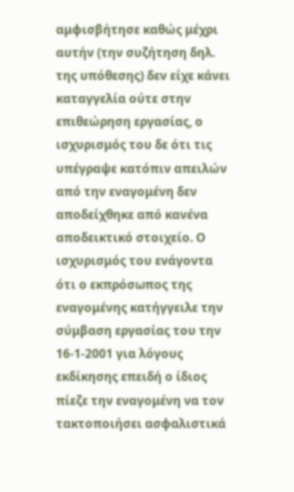αμφισβήτησε καθώς μέχρι αυτήν (την συζήτηση δηλ. της υπόθεσης) δεν είχε κάνει καταγγελία ούτε στην επιθεώρηση εργασίας, ο ισχυρισμός του δε ότι τις υπέγραψε κατόπιν απειλών από την εναγομένη δεν αποδείχθηκε από κανένα αποδεικτικό στοιχείο. Ο ισχυρισμός του ενάγοντα ότι ο εκπρόσωπος της εναγομένης κατήγγειλε την σύμβαση εργασίας του την 16-1-2001 για λόγους εκδίκησης επειδή ο ίδιος πίεζε την εναγομένη να τον τακτοποιήσει ασφαλιστικά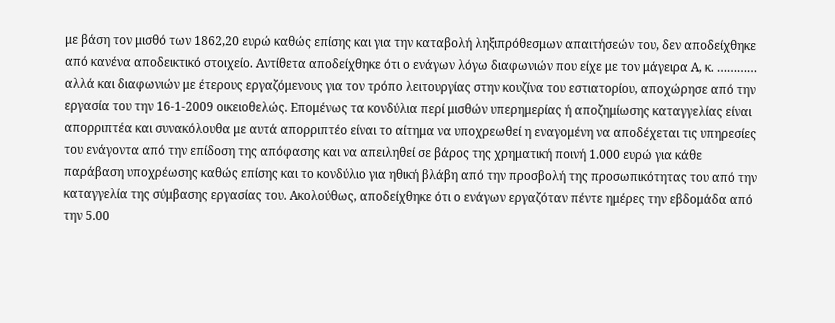με βάση τον μισθό των 1862,20 ευρώ καθώς επίσης και για την καταβολή ληξιπρόθεσμων απαιτήσεών του, δεν αποδείχθηκε από κανένα αποδεικτικό στοιχείο. Αντίθετα αποδείχθηκε ότι ο ενάγων λόγω διαφωνιών που είχε με τον μάγειρα Α, κ. ………… αλλά και διαφωνιών με έτερους εργαζόμενους για τον τρόπο λειτουργίας στην κουζίνα του εστιατορίου, αποχώρησε από την εργασία του την 16-1-2009 οικειοθελώς. Επομένως τα κονδύλια περί μισθών υπερημερίας ή αποζημίωσης καταγγελίας είναι απορριπτέα και συνακόλουθα με αυτά απορριπτέο είναι το αίτημα να υποχρεωθεί η εναγομένη να αποδέχεται τις υπηρεσίες του ενάγοντα από την επίδοση της απόφασης και να απειληθεί σε βάρος της χρηματική ποινή 1.000 ευρώ για κάθε παράβαση υποχρέωσης καθώς επίσης και το κονδύλιο για ηθική βλάβη από την προσβολή της προσωπικότητας του από την καταγγελία της σύμβασης εργασίας του. Ακολούθως, αποδείχθηκε ότι ο ενάγων εργαζόταν πέντε ημέρες την εβδομάδα από την 5.00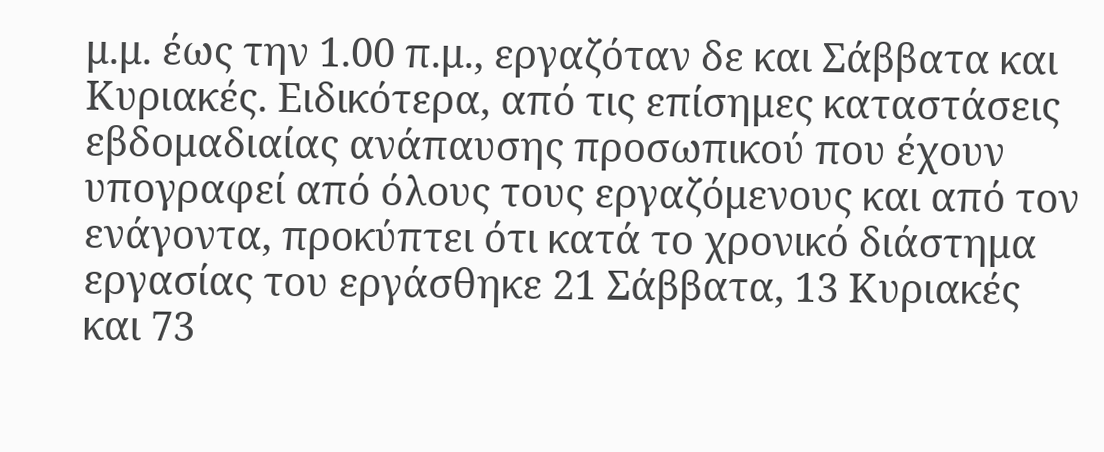μ.μ. έως την 1.00 π.μ., εργαζόταν δε και Σάββατα και Κυριακές. Ειδικότερα, από τις επίσημες καταστάσεις εβδομαδιαίας ανάπαυσης προσωπικού που έχουν υπογραφεί από όλους τους εργαζόμενους και από τον ενάγοντα, προκύπτει ότι κατά το χρονικό διάστημα εργασίας του εργάσθηκε 21 Σάββατα, 13 Κυριακές και 73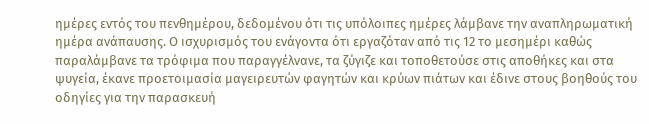ημέρες εντός του πενθημέρου, δεδομένου ότι τις υπόλοιπες ημέρες λάμβανε την αναπληρωματική ημέρα ανάπαυσης. Ο ισχυρισμός του ενάγοντα ότι εργαζόταν από τις 12 το μεσημέρι καθώς παραλάμβανε τα τρόφιμα που παραγγέλνανε, τα ζύγιζε και τοποθετούσε στις αποθήκες και στα ψυγεία, έκανε προετοιμασία μαγειρευτών φαγητών και κρύων πιάτων και έδινε στους βοηθούς του οδηγίες για την παρασκευή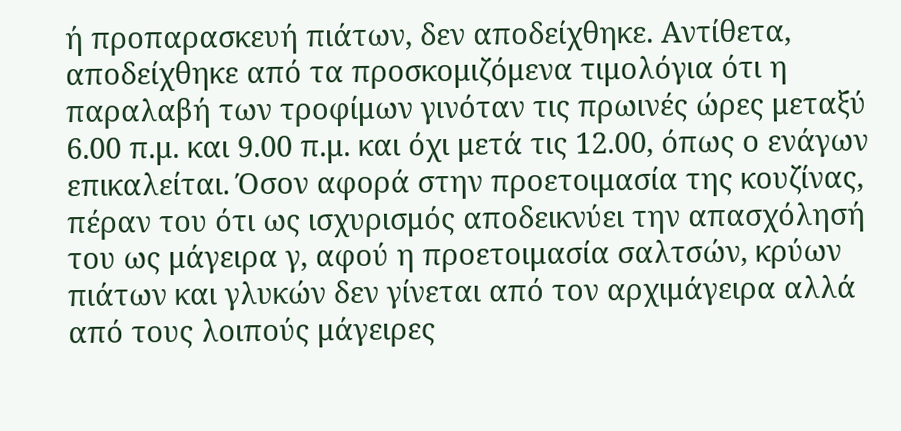ή προπαρασκευή πιάτων, δεν αποδείχθηκε. Αντίθετα, αποδείχθηκε από τα προσκομιζόμενα τιμολόγια ότι η παραλαβή των τροφίμων γινόταν τις πρωινές ώρες μεταξύ 6.00 π.μ. και 9.00 π.μ. και όχι μετά τις 12.00, όπως ο ενάγων επικαλείται. Όσον αφορά στην προετοιμασία της κουζίνας, πέραν του ότι ως ισχυρισμός αποδεικνύει την απασχόλησή του ως μάγειρα γ, αφού η προετοιμασία σαλτσών, κρύων πιάτων και γλυκών δεν γίνεται από τον αρχιμάγειρα αλλά από τους λοιπούς μάγειρες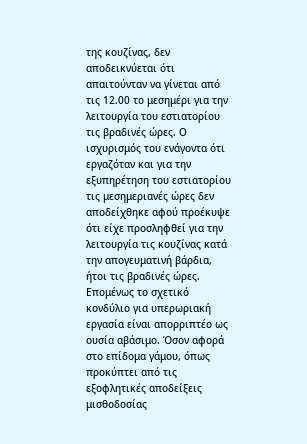της κουζίνας, δεν αποδεικνύεται ότι απαιτούνταν να γίνεται από τις 12.00 το μεσημέρι για την λειτουργία του εστιατορίου τις βραδινές ώρες. Ο ισχυρισμός του ενάγοντα ότι εργαζόταν και για την εξυπηρέτηση του εστιατορίου τις μεσημεριανές ώρες δεν αποδείχθηκε αφού προέκυψε ότι είχε προσληφθεί για την λειτουργία τις κουζίνας κατά την απογευματινή βάρδια, ήτοι τις βραδινές ώρες. Επομένως το σχετικό κονδύλιο για υπερωριακή εργασία είναι απορριπτέο ως ουσία αβάσιμο. Όσον αφορά στο επίδομα γάμου, όπως προκύπτει από τις εξοφλητικές αποδείξεις μισθοδοσίας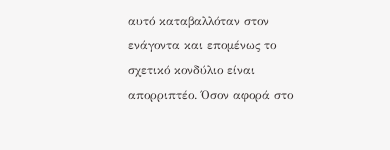αυτό καταβαλλόταν στον ενάγοντα και επομένως το σχετικό κονδύλιο είναι απορριπτέο. Όσον αφορά στο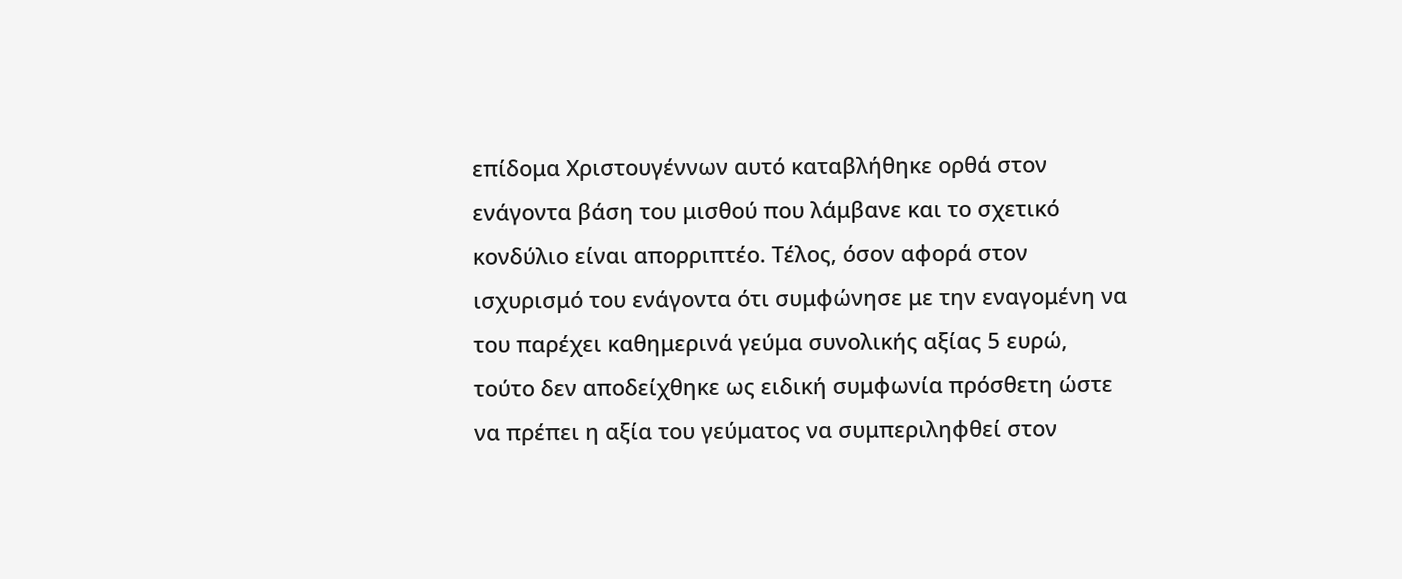επίδομα Χριστουγέννων αυτό καταβλήθηκε ορθά στον ενάγοντα βάση του μισθού που λάμβανε και το σχετικό κονδύλιο είναι απορριπτέο. Τέλος, όσον αφορά στον ισχυρισμό του ενάγοντα ότι συμφώνησε με την εναγομένη να του παρέχει καθημερινά γεύμα συνολικής αξίας 5 ευρώ, τούτο δεν αποδείχθηκε ως ειδική συμφωνία πρόσθετη ώστε να πρέπει η αξία του γεύματος να συμπεριληφθεί στον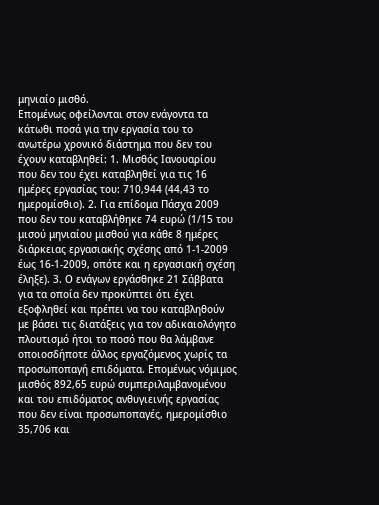μηνιαίο μισθό.
Επομένως οφείλονται στον ενάγοντα τα κάτωθι ποσά για την εργασία του το ανωτέρω χρονικό διάστημα που δεν του έχουν καταβληθεί: 1. Μισθός Ιανουαρίου που δεν του έχει καταβληθεί για τις 16 ημέρες εργασίας του: 710,944 (44,43 το ημερομίσθιο). 2. Για επίδομα Πάσχα 2009 που δεν του καταβλήθηκε 74 ευρώ (1/15 του μισού μηνιαίου μισθού για κάθε 8 ημέρες διάρκειας εργασιακής σχέσης από 1-1-2009 έως 16-1-2009, οπότε και η εργασιακή σχέση έληξε). 3. Ο ενάγων εργάσθηκε 21 Σάββατα για τα οποία δεν προκύπτει ότι έχει εξοφληθεί και πρέπει να του καταβληθούν με βάσει τις διατάξεις για τον αδικαιολόγητο πλουτισμό ήτοι το ποσό που θα λάμβανε οποιοσδήποτε άλλος εργαζόμενος χωρίς τα προσωποπαγή επιδόματα. Επομένως νόμιμος μισθός 892,65 ευρώ συμπεριλαμβανομένου και του επιδόματος ανθυγιεινής εργασίας που δεν είναι προσωποπαγές, ημερομίσθιο 35,706 και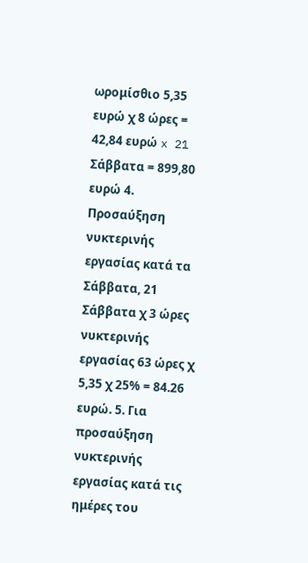ωρομίσθιο 5,35 ευρώ χ 8 ώρες = 42,84 ευρώ x 21 Σάββατα = 899,80 ευρώ 4. Προσαύξηση νυκτερινής εργασίας κατά τα Σάββατα, 21 Σάββατα χ 3 ώρες νυκτερινής εργασίας 63 ώρες χ 5,35 χ 25% = 84.26 ευρώ. 5. Για προσαύξηση νυκτερινής εργασίας κατά τις ημέρες του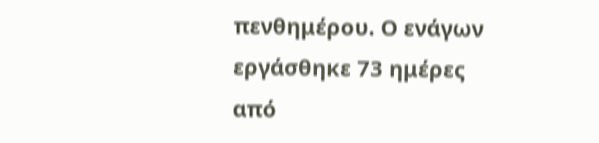πενθημέρου. Ο ενάγων εργάσθηκε 73 ημέρες από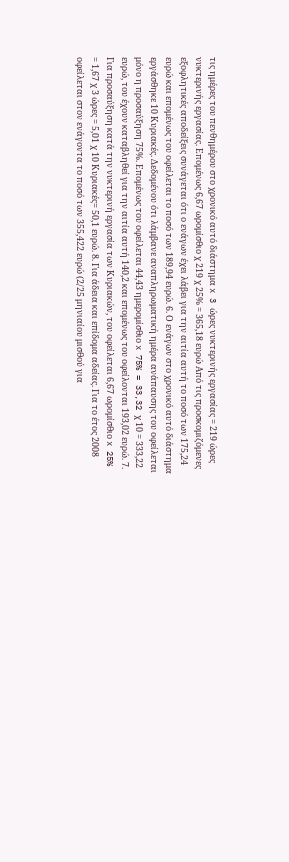τις ημέρες του πενθημέρου στο χρονικό αυτό διάστημα x 3 ώρες νυκτερινής εργασίας = 219 ώρες νυκτερινής εργασίας. Επομένως 6,67 ωρομίσθιο χ 219 χ 25% = 365,18 ευρώ Από τις προσκομιζόμενες εξοφλητικές αποδείξεις συνάγεται ότι ο ενάγων έχει λάβει για την αιτία αυτή το ποσό των 175,24 ευρώ και επομένως του οφείλεται το ποσό των 189,94 ευρώ. 6. Ο ενάγων στο χρονικό αυτό διάστημα εργάσθηκε 10 Κυριακές. Δεδομένου ότι λάμβανε αναπληρωματική ημέρα ανάπαυσης του οφείλεται μόνο η προσαύξηση 75%. Επομένως του οφείλεται 44,43 ημερομίσθιο x 75% = 33,32 χ 10 = 333,22 ευρώ, του έχουν καταβληθεί για την αιτία αυτή 140,2 και επομένως του οφείλονται 193,02 ευρώ. 7. Για προσαύξηση κατά την νυκτερινή εργασία των Κυριακών, του οφείλεται 6,67 ωρομίσθιο x 25% = 1,67 χ 3 ώρες = 5,01 χ 10 Κυριακές= 50,1 ευρώ. 8. Για άδεια και επίδομα αδείας. Για το έτος 2008 οφείλεται στον ενάγοντα το ποσό των 355,422 ευρώ (2/25 μηνιαίου μισθού για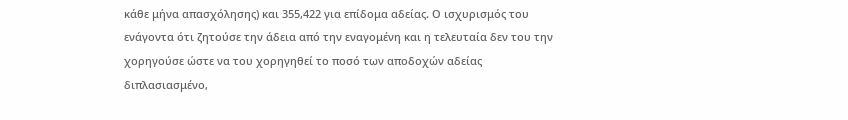κάθε μήνα απασχόλησης) και 355,422 για επίδομα αδείας. Ο ισχυρισμός του ενάγοντα ότι ζητούσε την άδεια από την εναγομένη και η τελευταία δεν του την χορηγούσε ώστε να του χορηγηθεί το ποσό των αποδοχών αδείας διπλασιασμένο,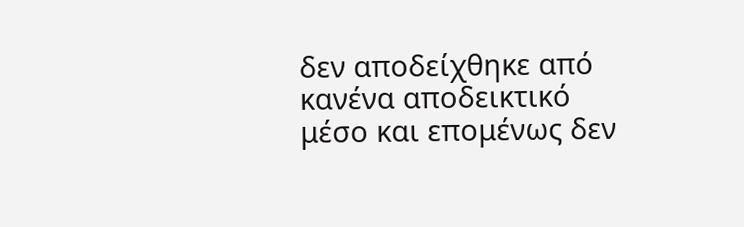δεν αποδείχθηκε από κανένα αποδεικτικό μέσο και επομένως δεν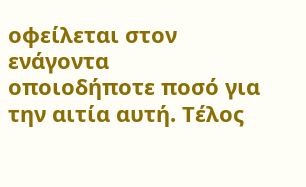οφείλεται στον ενάγοντα οποιοδήποτε ποσό για την αιτία αυτή. Τέλος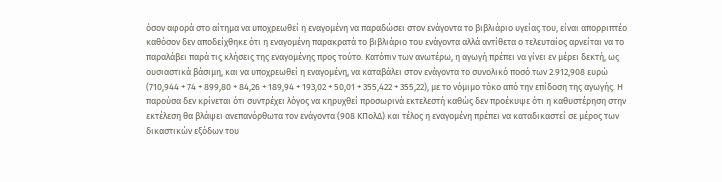όσον αφορά στο αίτημα να υποχρεωθεί η εναγομένη να παραδώσει στον ενάγοντα το βιβλιάριο υγείας του, είναι απορριπτέο καθόσον δεν αποδείχθηκε ότι η εναγομένη παρακρατά το βιβλιάριο του ενάγοντα αλλά αντίθετα ο τελευταίος αρνείται να το παραλάβει παρά τις κλήσεις της εναγομένης προς τούτο. Κατόπιν των ανωτέρω, η αγωγή πρέπει να γίνει εν μέρει δεκτή, ως ουσιαστικά βάσιμη, και να υποχρεωθεί η εναγομένη, να καταβάλει στον ενάγοντα το συνολικό ποσό των 2.912,908 ευρώ (710,944 + 74 + 899,80 + 84,26 + 189,94 + 193,02 + 50,01 + 355,422 + 355,22), με το νόμιμο τόκο από την επίδοση της αγωγής. Η παρούσα δεν κρίνεται ότι συντρέχει λόγος να κηρυχθεί προσωρινά εκτελεστή καθώς δεν προέκυψε ότι η καθυστέρηση στην εκτέλεση θα βλάψει ανεπανόρθωτα τον ενάγοντα (908 ΚΠολΔ) και τέλος η εναγομένη πρέπει να καταδικαστεί σε μέρος των δικαστικών εξόδων του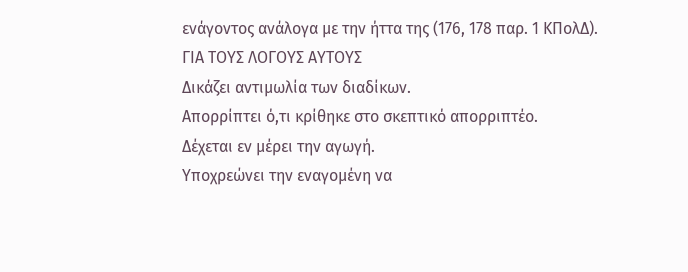ενάγοντος ανάλογα με την ήττα της (176, 178 παρ. 1 ΚΠολΔ).
ΓΙΑ ΤΟΥΣ ΛΟΓΟΥΣ ΑΥΤΟΥΣ
Δικάζει αντιμωλία των διαδίκων.
Απορρίπτει ό,τι κρίθηκε στο σκεπτικό απορριπτέο.
Δέχεται εν μέρει την αγωγή.
Υποχρεώνει την εναγομένη να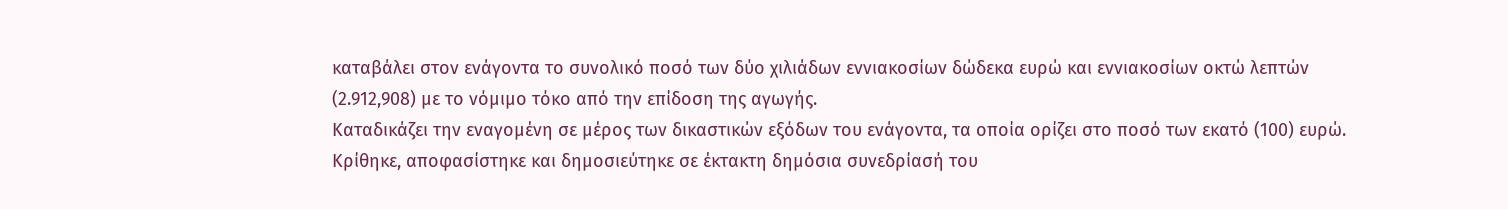καταβάλει στον ενάγοντα το συνολικό ποσό των δύο χιλιάδων εννιακοσίων δώδεκα ευρώ και εννιακοσίων οκτώ λεπτών (2.912,908) με το νόμιμο τόκο από την επίδοση της αγωγής.
Καταδικάζει την εναγομένη σε μέρος των δικαστικών εξόδων του ενάγοντα, τα οποία ορίζει στο ποσό των εκατό (100) ευρώ.
Κρίθηκε, αποφασίστηκε και δημοσιεύτηκε σε έκτακτη δημόσια συνεδρίασή του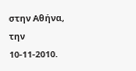στην Αθήνα, την 10-11-2010.